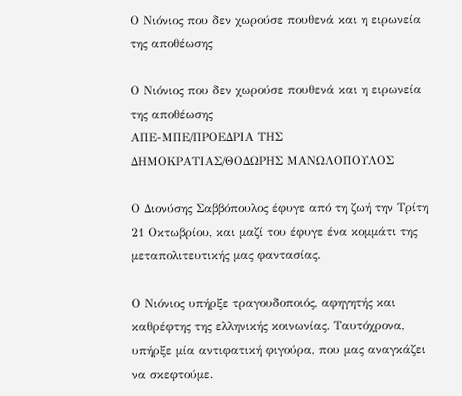Ο Νιόνιος που δεν χωρούσε πουθενά και η ειρωνεία της αποθέωσης

Ο Νιόνιος που δεν χωρούσε πουθενά και η ειρωνεία της αποθέωσης
ΑΠΕ-ΜΠΕ/ΠΡΟΕΔΡΙΑ ΤΗΣ ΔΗΜΟΚΡΑΤΙΑΣ/ΘΟΔΩΡΗΣ ΜΑΝΩΛΟΠΟΥΛΟΣ

Ο Διονύσης Σαββόπουλος έφυγε από τη ζωή την Τρίτη 21 Οκτωβρίου, και μαζί του έφυγε ένα κομμάτι της μεταπολιτευτικής μας φαντασίας.

Ο Νιόνιος υπήρξε τραγουδοποιός, αφηγητής και καθρέφτης της ελληνικής κοινωνίας. Ταυτόχρονα, υπήρξε μία αντιφατική φιγούρα, που μας αναγκάζει να σκεφτούμε.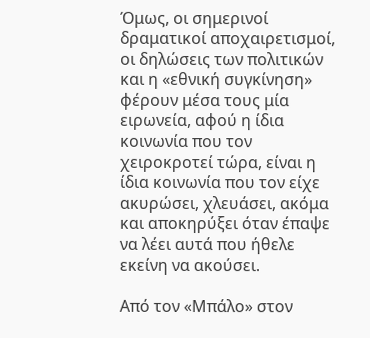Όμως, οι σημερινοί δραματικοί αποχαιρετισμοί, οι δηλώσεις των πολιτικών και η «εθνική συγκίνηση» φέρουν μέσα τους μία ειρωνεία, αφού η ίδια κοινωνία που τον χειροκροτεί τώρα, είναι η ίδια κοινωνία που τον είχε ακυρώσει, χλευάσει, ακόμα και αποκηρύξει όταν έπαψε να λέει αυτά που ήθελε εκείνη να ακούσει.

Από τον «Μπάλο» στον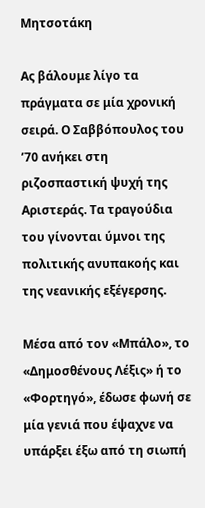Μητσοτάκη

Ας βάλουμε λίγο τα πράγματα σε μία χρονική σειρά. Ο Σαββόπουλος του ’70 ανήκει στη ριζοσπαστική ψυχή της Αριστεράς. Τα τραγούδια του γίνονται ύμνοι της πολιτικής ανυπακοής και της νεανικής εξέγερσης.

Μέσα από τον «Μπάλο», το «Δημοσθένους Λέξις» ή το «Φορτηγό», έδωσε φωνή σε μία γενιά που έψαχνε να υπάρξει έξω από τη σιωπή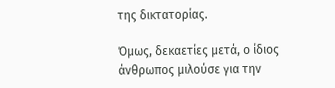της δικτατορίας.

Όμως, δεκαετίες μετά, ο ίδιος άνθρωπος μιλούσε για την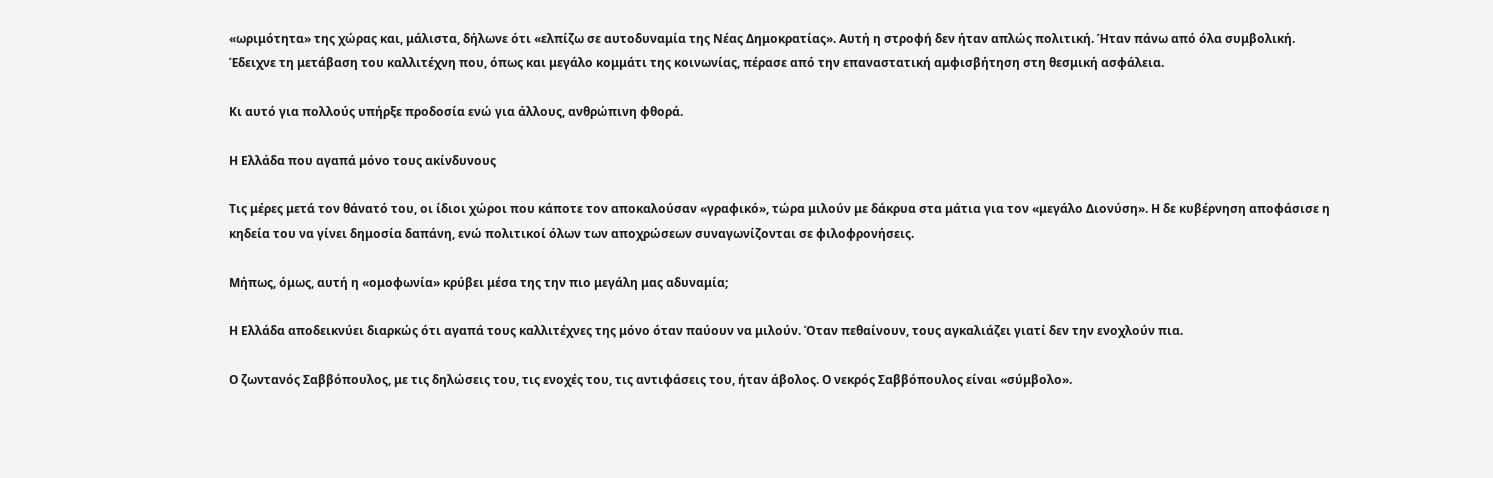«ωριμότητα» της χώρας και, μάλιστα, δήλωνε ότι «ελπίζω σε αυτοδυναμία της Νέας Δημοκρατίας». Αυτή η στροφή δεν ήταν απλώς πολιτική. Ήταν πάνω από όλα συμβολική. Έδειχνε τη μετάβαση του καλλιτέχνη που, όπως και μεγάλο κομμάτι της κοινωνίας, πέρασε από την επαναστατική αμφισβήτηση στη θεσμική ασφάλεια.

Κι αυτό για πολλούς υπήρξε προδοσία ενώ για άλλους, ανθρώπινη φθορά.

Η Ελλάδα που αγαπά μόνο τους ακίνδυνους

Τις μέρες μετά τον θάνατό του, οι ίδιοι χώροι που κάποτε τον αποκαλούσαν «γραφικό», τώρα μιλούν με δάκρυα στα μάτια για τον «μεγάλο Διονύση». Η δε κυβέρνηση αποφάσισε η κηδεία του να γίνει δημοσία δαπάνη, ενώ πολιτικοί όλων των αποχρώσεων συναγωνίζονται σε φιλοφρονήσεις.

Μήπως, όμως, αυτή η «ομοφωνία» κρύβει μέσα της την πιο μεγάλη μας αδυναμία;

Η Ελλάδα αποδεικνύει διαρκώς ότι αγαπά τους καλλιτέχνες της μόνο όταν παύουν να μιλούν. Όταν πεθαίνουν, τους αγκαλιάζει γιατί δεν την ενοχλούν πια.

Ο ζωντανός Σαββόπουλος, με τις δηλώσεις του, τις ενοχές του, τις αντιφάσεις του, ήταν άβολος. Ο νεκρός Σαββόπουλος είναι «σύμβολο».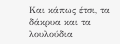Και κάπως έτσι, τα δάκρυα και τα λουλούδια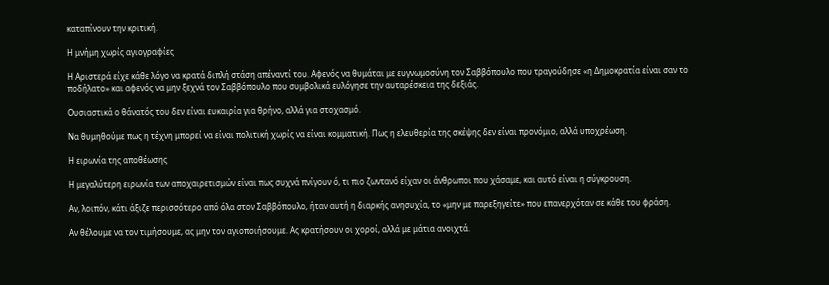καταπίνουν την κριτική.

Η μνήμη χωρίς αγιογραφίες

Η Αριστερά είχε κάθε λόγο να κρατά διπλή στάση απέναντί του. Αφενός να θυμάται με ευγνωμοσύνη τον Σαββόπουλο που τραγούδησε «η Δημοκρατία είναι σαν το ποδήλατο» και αφενός να μην ξεχνά τον Σαββόπουλο που συμβολικά ευλόγησε την αυταρέσκεια της δεξιάς.

Ουσιαστικά ο θάνατός του δεν είναι ευκαιρία για θρήνο, αλλά για στοχασμό.

Να θυμηθούμε πως η τέχνη μπορεί να είναι πολιτική χωρίς να είναι κομματική. Πως η ελευθερία της σκέψης δεν είναι προνόμιο, αλλά υποχρέωση.

Η ειρωνία της αποθέωσης

Η μεγαλύτερη ειρωνία των αποχαιρετισμών είναι πως συχνά πνίγουν ό, τι πιο ζωντανό είχαν οι άνθρωποι που χάσαμε, και αυτό είναι η σύγκρουση.

Αν, λοιπόν, κάτι άξιζε περισσότερο από όλα στον Σαββόπουλο, ήταν αυτή η διαρκής ανησυχία, το «μην με παρεξηγείτε» που επανερχόταν σε κάθε του φράση.

Αν θέλουμε να τον τιμήσουμε, ας μην τον αγιοποιήσουμε. Ας κρατήσουν οι χοροί, αλλά με μάτια ανοιχτά.